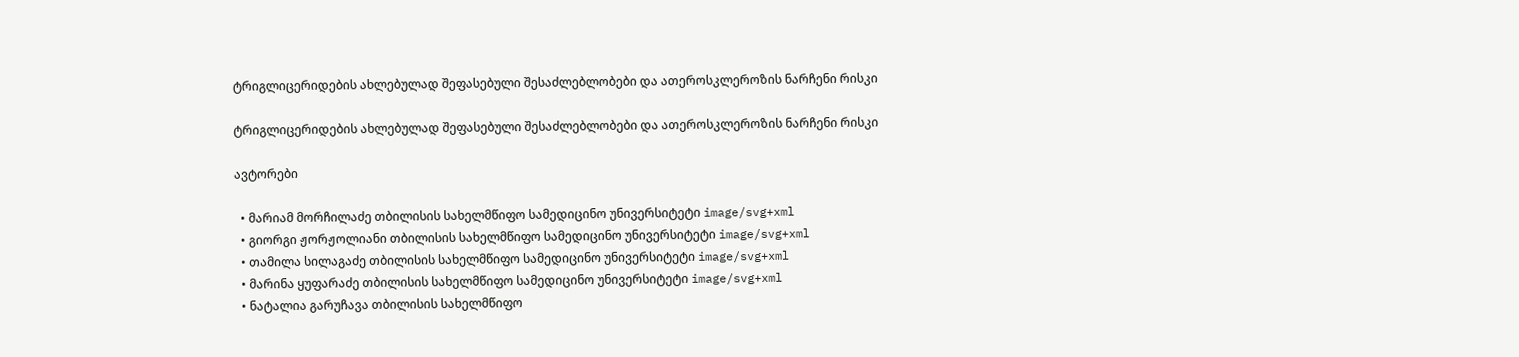ტრიგლიცერიდების ახლებულად შეფასებული შესაძლებლობები და ათეროსკლეროზის ნარჩენი რისკი

ტრიგლიცერიდების ახლებულად შეფასებული შესაძლებლობები და ათეროსკლეროზის ნარჩენი რისკი

ავტორები

  • მარიამ მორჩილაძე თბილისის სახელმწიფო სამედიცინო უნივერსიტეტი image/svg+xml
  • გიორგი ჟორჟოლიანი თბილისის სახელმწიფო სამედიცინო უნივერსიტეტი image/svg+xml
  • თამილა სილაგაძე თბილისის სახელმწიფო სამედიცინო უნივერსიტეტი image/svg+xml
  • მარინა ყუფარაძე თბილისის სახელმწიფო სამედიცინო უნივერსიტეტი image/svg+xml
  • ნატალია გარუჩავა თბილისის სახელმწიფო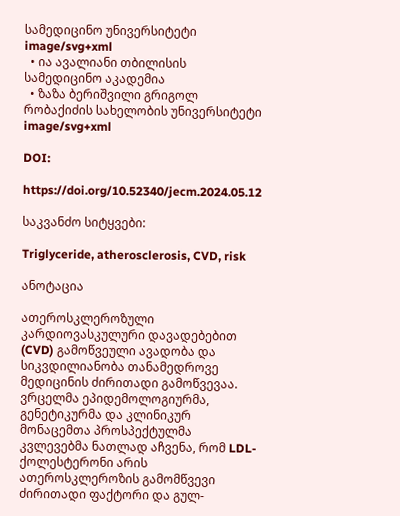სამედიცინო უნივერსიტეტი image/svg+xml
  • ია ავალიანი თბილისის სამედიცინო აკადემია
  • ზაზა ბერიშვილი გრიგოლ რობაქიძის სახელობის უნივერსიტეტი image/svg+xml

DOI:

https://doi.org/10.52340/jecm.2024.05.12

საკვანძო სიტყვები:

Triglyceride, atherosclerosis, CVD, risk

ანოტაცია

ათეროსკლეროზული კარდიოვასკულური დავადებებით (CVD) გამოწვეული ავადობა და სიკვდილიანობა თანამედროვე მედიცინის ძირითადი გამოწვევაა. ვრცელმა ეპიდემოლოგიურმა, გენეტიკურმა და კლინიკურ მონაცემთა პროსპექტულმა კვლევებმა ნათლად აჩვენა, რომ LDL-ქოლესტერონი არის ათეროსკლეროზის გამომწვევი ძირითადი ფაქტორი და გულ-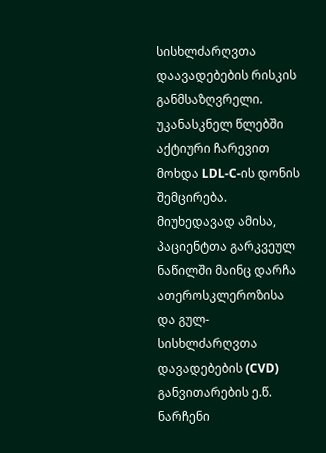სისხლძარღვთა დაავადებების რისკის განმსაზღვრელი. უკანასკნელ წლებში აქტიური ჩარევით მოხდა LDL-C-ის დონის შემცირება. მიუხედავად ამისა, პაციენტთა გარკვეულ ნაწილში მაინც დარჩა ათეროსკლეროზისა და გულ-სისხლძარღვთა დავადებების (CVD) განვითარების ე.წ. ნარჩენი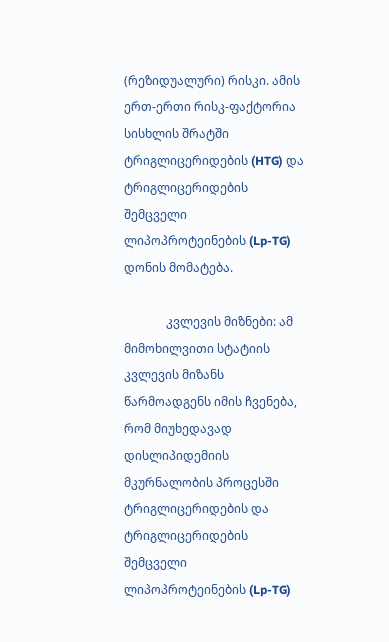(რეზიდუალური) რისკი. ამის ერთ-ერთი რისკ-ფაქტორია სისხლის შრატში ტრიგლიცერიდების (HTG) და ტრიგლიცერიდების შემცველი ლიპოპროტეინების (Lp-TG) დონის მომატება.

              კვლევის მიზნები: ამ მიმოხილვითი სტატიის კვლევის მიზანს წარმოადგენს იმის ჩვენება, რომ მიუხედავად დისლიპიდემიის მკურნალობის პროცესში ტრიგლიცერიდების და ტრიგლიცერიდების შემცველი ლიპოპროტეინების (Lp-TG)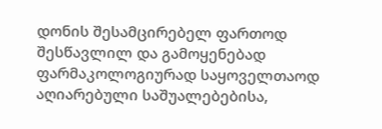დონის შესამცირებელ ფართოდ შესწავლილ და გამოყენებად ფარმაკოლოგიურად საყოველთაოდ აღიარებული საშუალებებისა,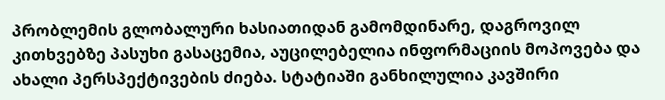პრობლემის გლობალური ხასიათიდან გამომდინარე, დაგროვილ კითხვებზე პასუხი გასაცემია, აუცილებელია ინფორმაციის მოპოვება და ახალი პერსპექტივების ძიება. სტატიაში განხილულია კავშირი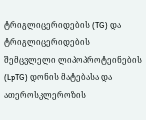ტრიგლიცერიდების (TG) და ტრიგლიცერიდების შემცვლელი ლიპოპროტეინების (LpTG) დონის მატებასა და ათეროსკლეროზის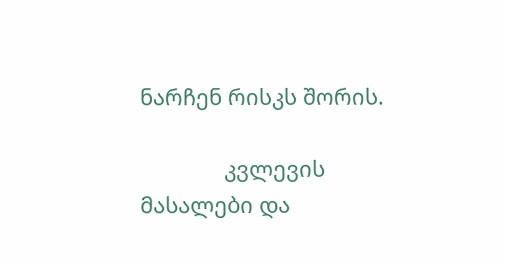ნარჩენ რისკს შორის.

              კვლევის მასალები და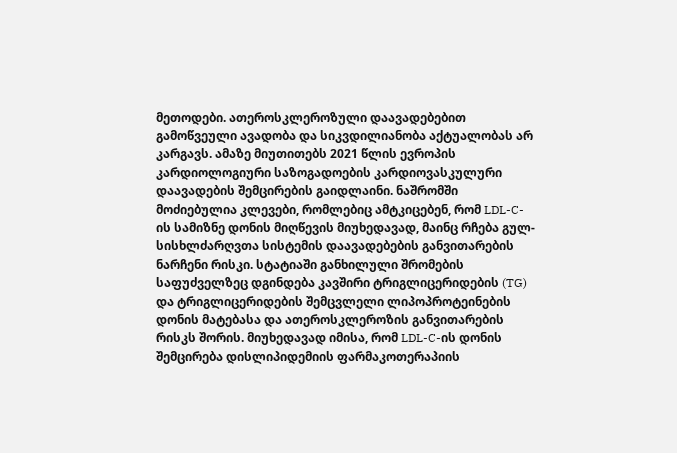მეთოდები. ათეროსკლეროზული დაავადებებით გამოწვეული ავადობა და სიკვდილიანობა აქტუალობას არ კარგავს. ამაზე მიუთითებს 2021 წლის ევროპის კარდიოლოგიური საზოგადოების კარდიოვასკულური დაავადების შემცირების გაიდლაინი. ნაშრომში მოძიებულია კლევები, რომლებიც ამტკიცებენ, რომ LDL-C-ის სამიზნე დონის მიღწევის მიუხედავად, მაინც რჩება გულ-სისხლძარღვთა სისტემის დაავადებების განვითარების ნარჩენი რისკი. სტატიაში განხილული შრომების საფუძველზეც დგინდება კავშირი ტრიგლიცერიდების (TG) და ტრიგლიცერიდების შემცვლელი ლიპოპროტეინების დონის მატებასა და ათეროსკლეროზის განვითარების რისკს შორის. მიუხედავად იმისა, რომ LDL-C-ის დონის შემცირება დისლიპიდემიის ფარმაკოთერაპიის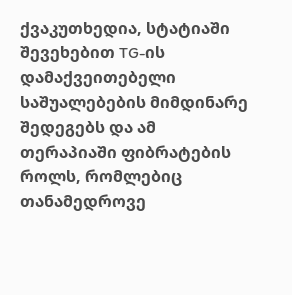ქვაკუთხედია, სტატიაში შევეხებით TG-ის დამაქვეითებელი საშუალებების მიმდინარე შედეგებს და ამ თერაპიაში ფიბრატების როლს, რომლებიც თანამედროვე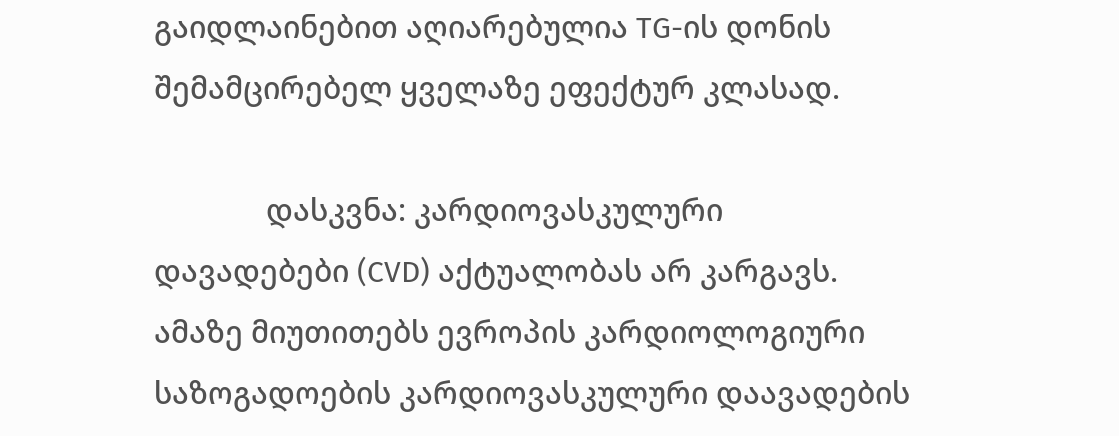გაიდლაინებით აღიარებულია TG-ის დონის შემამცირებელ ყველაზე ეფექტურ კლასად.

              დასკვნა: კარდიოვასკულური დავადებები (CVD) აქტუალობას არ კარგავს. ამაზე მიუთითებს ევროპის კარდიოლოგიური საზოგადოების კარდიოვასკულური დაავადების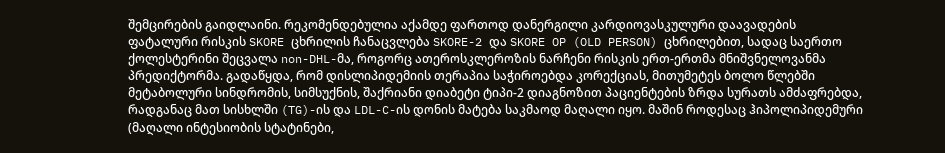შემცირების გაიდლაინი. რეკომენდებულია აქამდე ფართოდ დანერგილი კარდიოვასკულური დაავადების ფატალური რისკის SKORE ცხრილის ჩანაცვლება SKORE-2 და SKORE OP (OLD PERSON) ცხრილებით, სადაც საერთო ქოლესტერინი შეცვალა non-DHL-მა, როგორც ათეროსკლეროზის ნარჩენი რისკის ერთ-ერთმა მნიშვნელოვანმა პრედიქტორმა. გადაწყდა, რომ დისლიპიდემიის თერაპია საჭიროებდა კორექციას, მითუმეტეს ბოლო წლებში მეტაბოლური სინდრომის, სიმსუქნის, შაქრიანი დიაბეტი ტიპი-2 დიაგნოზით პაციენტების ზრდა სურათს ამძაფრებდა, რადგანაც მათ სისხლში (TG)-ის და LDL-C-ის დონის მატება საკმაოდ მაღალი იყო. მაშინ როდესაც ჰიპოლიპიდემური (მაღალი ინტესიობის სტატინები,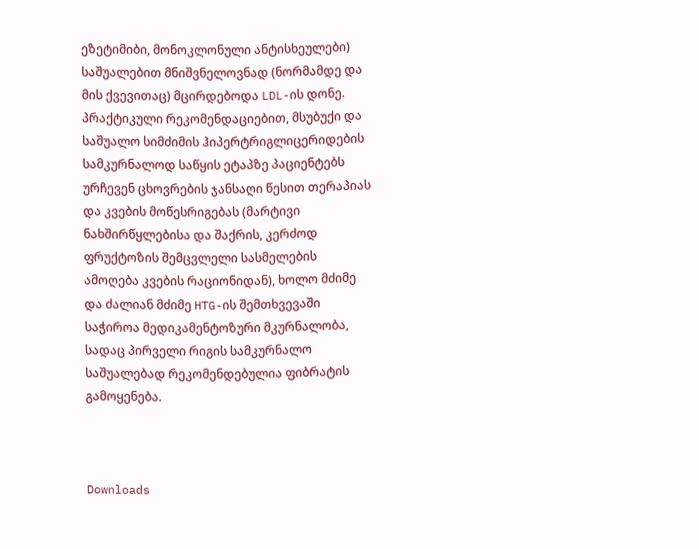ეზეტიმიბი, მონოკლონული ანტისხეულები) საშუალებით მნიშვნელოვნად (ნორმამდე და მის ქვევითაც) მცირდებოდა LDL-ის დონე. პრაქტიკული რეკომენდაციებით, მსუბუქი და საშუალო სიმძიმის ჰიპერტრიგლიცერიდების სამკურნალოდ საწყის ეტაპზე პაციენტებს ურჩევენ ცხოვრების ჯანსაღი წესით თერაპიას და კვების მოწესრიგებას (მარტივი ნახშირწყლებისა და შაქრის, კერძოდ ფრუქტოზის შემცვლელი სასმელების ამოღება კვების რაციონიდან), ხოლო მძიმე და ძალიან მძიმე HTG-ის შემთხვევაში საჭიროა მედიკამენტოზური მკურნალობა, სადაც პირველი რიგის სამკურნალო საშუალებად რეკომენდებულია ფიბრატის გამოყენება.



Downloads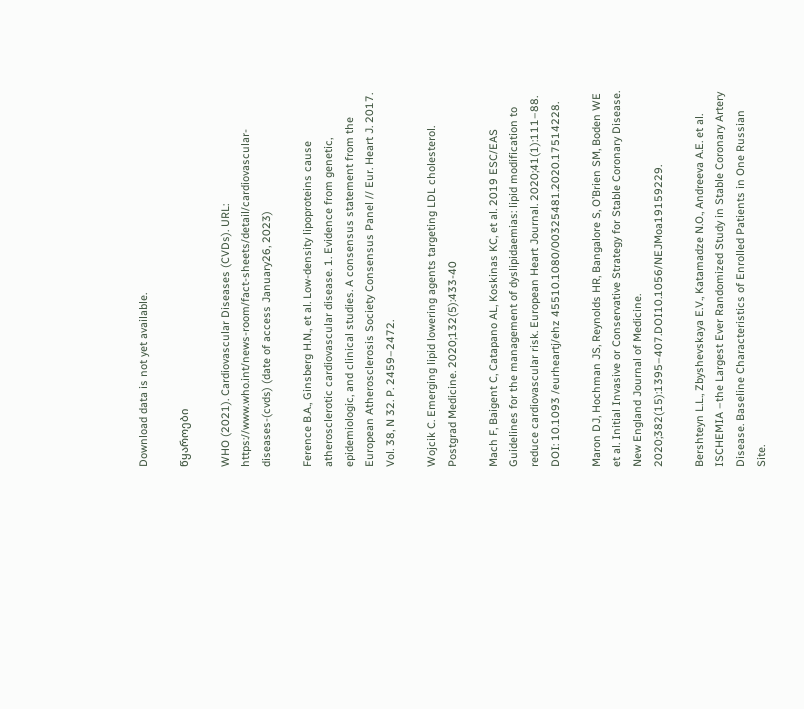Download data is not yet available.

წყაროები

WHO (2021). Cardiovascular Diseases (CVDs). URL: https://www.who.int/news-room/fact-sheets/detail/cardiovascular-diseases-(cvds) (date of access January26, 2023)

Ference B.A., Ginsberg H.N., et al. Low-density lipoproteins cause atherosclerotic cardiovascular disease. 1. Evidence from genetic, epidemiologic, and clinical studies. A consensus statement from the European Atherosclerosis Society Consensus Panel // Eur. Heart J. 2017. Vol. 38, N 32. P. 2459–2472.

Wojcik C. Emerging lipid lowering agents targeting LDL cholesterol. Postgrad Medicine. 2020;132(5):433-40

Mach F, Baigent C, Catapano AL, Koskinas KC, et al. 2019 ESC/EAS Guidelines for the management of dyslipidaemias: lipid modification to reduce cardiovascular risk. European Heart Journal. 2020;41(1):111–88. DOI: 10.1093 /eurheartj/ehz 45510.1080/00325481.2020.17514228.

Maron DJ, Hochman JS, Reynolds HR, Bangalore S, O’Brien SM, Boden WE et al. Initial Invasive or Conservative Strategy for Stable Coronary Disease. New England Journal of Medicine. 2020;382(15):1395–407.DOI10.1056/NEJMoa19159229.

Bershteyn L.L., Zbyshevskaya E.V., Katamadze N.O., Andreeva A.E. et al. ISCHEMIA –the Largest Ever Randomized Study in Stable Coronary Artery Disease. Baseline Characteristics of Enrolled Patients in One Russian Site.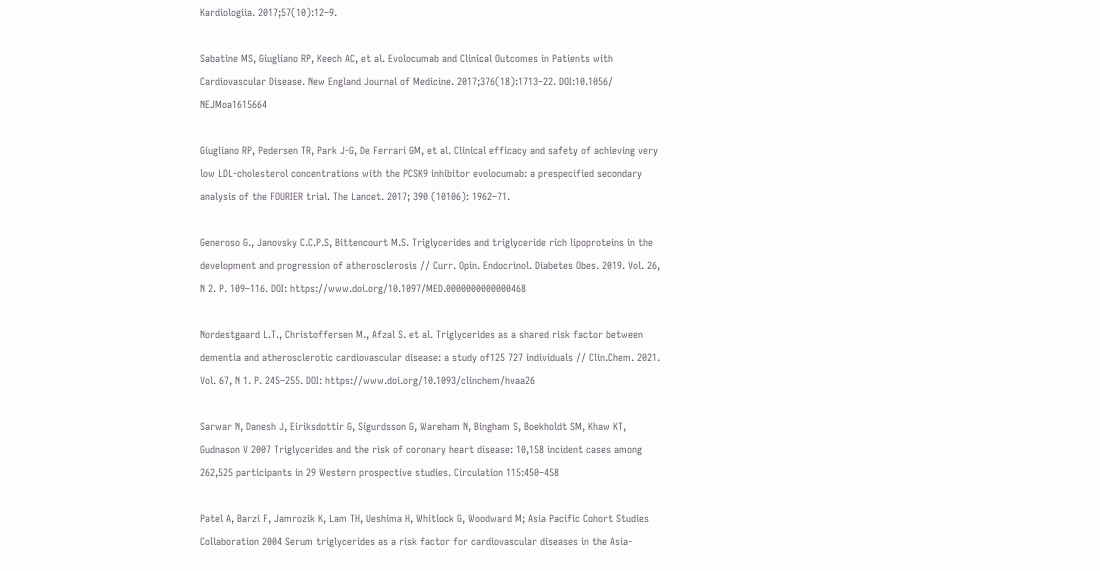Kardiologiia. 2017;57(10):12–9.

Sabatine MS, Giugliano RP, Keech AC, et al. Evolocumab and Clinical Outcomes in Patients with Cardiovascular Disease. New England Journal of Medicine. 2017;376(18):1713–22. DOI:10.1056/ NEJMoa1615664

Giugliano RP, Pedersen TR, Park J-G, De Ferrari GM, et al. Clinical efficacy and safety of achieving very low LDL-cholesterol concentrations with the PCSK9 inhibitor evolocumab: a prespecified secondary analysis of the FOURIER trial. The Lancet. 2017; 390 (10106): 1962–71.

Generoso G., Janovsky C.C.P.S, Bittencourt M.S. Triglycerides and triglyceride rich lipoproteins in the development and progression of atherosclerosis // Curr. Opin. Endocrinol. Diabetes Obes. 2019. Vol. 26, N 2. P. 109–116. DOI: https://www.doi.org/10.1097/MED.0000000000000468

Nordestgaard L.T., Christoffersen M., Afzal S. et al. Triglycerides as a shared risk factor between dementia and atherosclerotic cardiovascular disease: a study of125 727 individuals // Clin.Chem. 2021. Vol. 67, N 1. P. 245–255. DOI: https://www.doi.org/10.1093/clinchem/hvaa26

Sarwar N, Danesh J, Eiriksdottir G, Sigurdsson G, Wareham N, Bingham S, Boekholdt SM, Khaw KT, Gudnason V 2007 Triglycerides and the risk of coronary heart disease: 10,158 incident cases among 262,525 participants in 29 Western prospective studies. Circulation 115:450–458

Patel A, Barzi F, Jamrozik K, Lam TH, Ueshima H, Whitlock G, Woodward M; Asia Pacific Cohort Studies Collaboration 2004 Serum triglycerides as a risk factor for cardiovascular diseases in the Asia-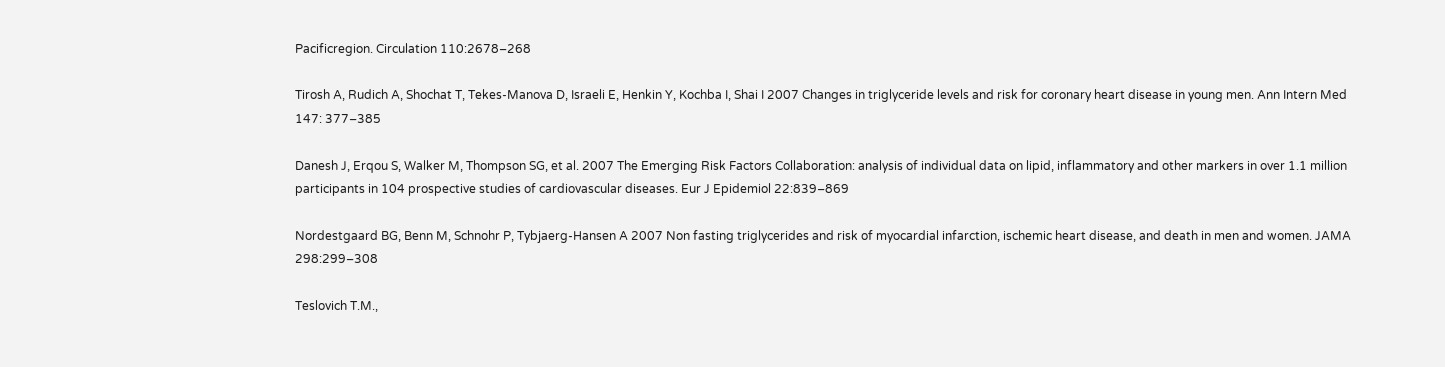Pacificregion. Circulation 110:2678–268

Tirosh A, Rudich A, Shochat T, Tekes-Manova D, Israeli E, Henkin Y, Kochba I, Shai I 2007 Changes in triglyceride levels and risk for coronary heart disease in young men. Ann Intern Med 147: 377–385

Danesh J, Erqou S, Walker M, Thompson SG, et al. 2007 The Emerging Risk Factors Collaboration: analysis of individual data on lipid, inflammatory and other markers in over 1.1 million participants in 104 prospective studies of cardiovascular diseases. Eur J Epidemiol 22:839–869

Nordestgaard BG, Benn M, Schnohr P, Tybjaerg-Hansen A 2007 Non fasting triglycerides and risk of myocardial infarction, ischemic heart disease, and death in men and women. JAMA 298:299–308

Teslovich T.M.,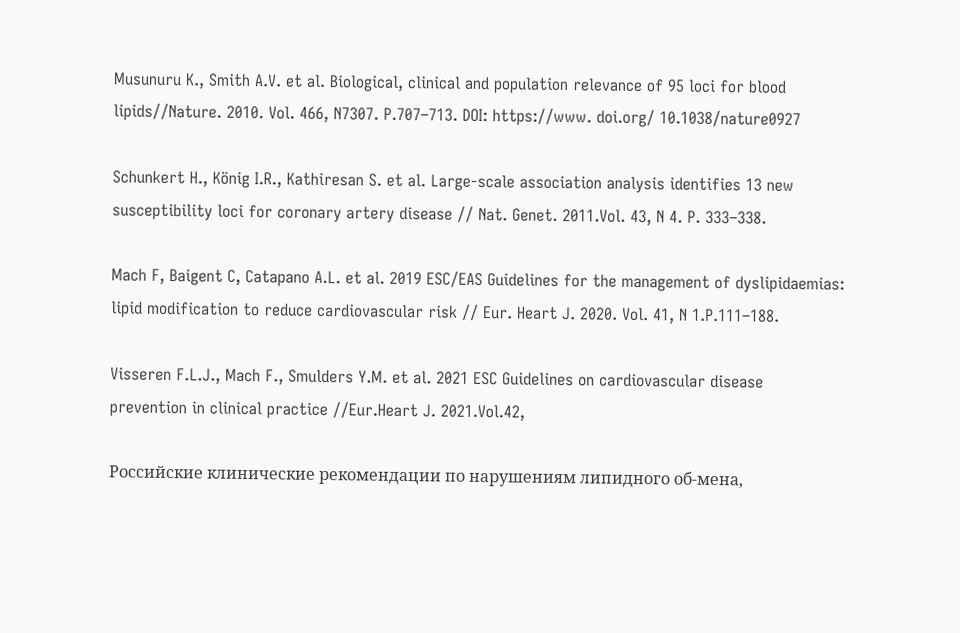Musunuru K., Smith A.V. et al. Biological, clinical and population relevance of 95 loci for blood lipids//Nature. 2010. Vol. 466, N7307. P.707–713. DOI: https://www. doi.org/ 10.1038/nature0927

Schunkert H., König I.R., Kathiresan S. et al. Large-scale association analysis identifies 13 new susceptibility loci for coronary artery disease // Nat. Genet. 2011.Vol. 43, N 4. P. 333–338.

Mach F, Baigent C, Catapano A.L. et al. 2019 ESC/EAS Guidelines for the management of dyslipidaemias: lipid modification to reduce cardiovascular risk // Eur. Heart J. 2020. Vol. 41, N 1.P.111–188.

Visseren F.L.J., Mach F., Smulders Y.M. et al. 2021 ESC Guidelines on cardiovascular disease prevention in clinical practice //Eur.Heart J. 2021.Vol.42,

Российские клинические рекомендации по нарушениям липидного об-мена,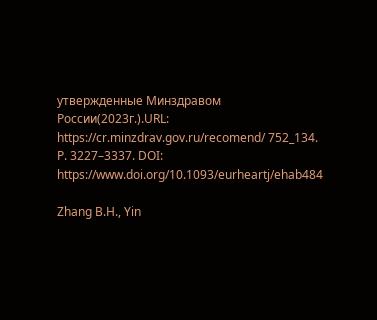утвержденные Минздравом России(2023г.).URL: https://cr.minzdrav.gov.ru/recomend/ 752_134. P. 3227–3337. DOI: https://www.doi.org/10.1093/eurheartj/ehab484

Zhang B.H., Yin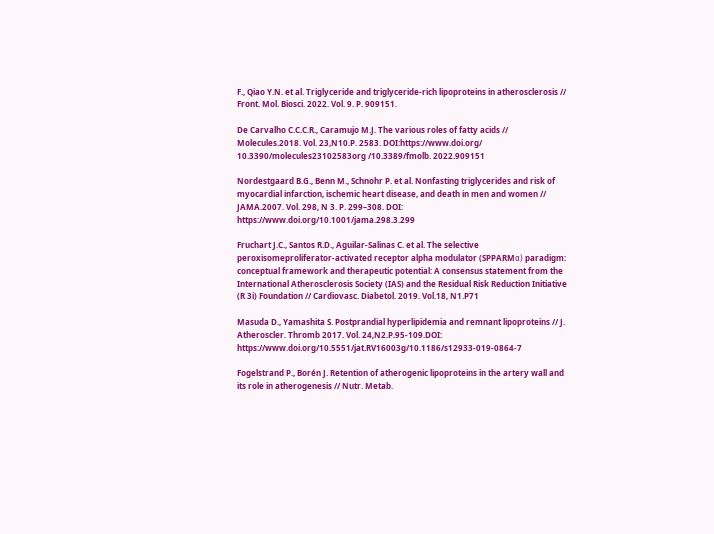F., Qiao Y.N. et al. Triglyceride and triglyceride-rich lipoproteins in atherosclerosis // Front. Mol. Biosci. 2022. Vol. 9. P. 909151.

De Carvalho C.C.C.R., Caramujo M.J. The various roles of fatty acids // Molecules.2018. Vol. 23,N10.P. 2583. DOI:https://www.doi.org/ 10.3390/molecules23102583org /10.3389/fmolb. 2022.909151

Nordestgaard B.G., Benn M., Schnohr P. et al. Nonfasting triglycerides and risk of myocardial infarction, ischemic heart disease, and death in men and women // JAMA.2007. Vol. 298, N 3. P. 299–308. DOI: https://www.doi.org/10.1001/jama.298.3.299

Fruchart J.C., Santos R.D., Aguilar-Salinas C. et al. The selective peroxisomeproliferator-activated receptor alpha modulator (SPPARMα) paradigm: conceptual framework and therapeutic potential: A consensus statement from the International Atherosclerosis Society (IAS) and the Residual Risk Reduction Initiative (R 3i) Foundation // Cardiovasc. Diabetol. 2019. Vol.18, N1.P71

Masuda D., Yamashita S. Postprandial hyperlipidemia and remnant lipoproteins // J. Atheroscler. Thromb 2017. Vol. 24,N2.P.95-109.DOI: https://www.doi.org/10.5551/jat.RV16003g/10.1186/s12933-019-0864-7

Fogelstrand P., Borén J. Retention of atherogenic lipoproteins in the artery wall and its role in atherogenesis // Nutr. Metab.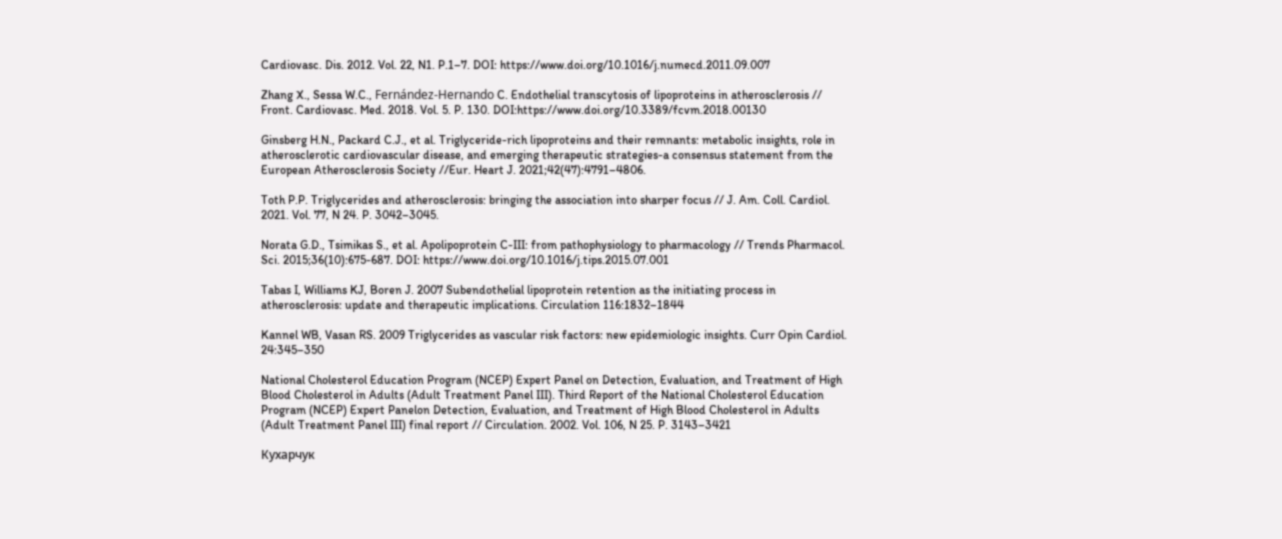Cardiovasc. Dis. 2012. Vol. 22, N1. P.1–7. DOI: https://www.doi.org/10.1016/j.numecd.2011.09.007

Zhang X., Sessa W.C., Fernández-Hernando C. Endothelial transcytosis of lipoproteins in atherosclerosis // Front. Cardiovasc. Med. 2018. Vol. 5. P. 130. DOI:https://www.doi.org/10.3389/fcvm.2018.00130

Ginsberg H.N., Packard C.J., et al. Triglyceride-rich lipoproteins and their remnants: metabolic insights, role in atherosclerotic cardiovascular disease, and emerging therapeutic strategies-a consensus statement from the European Atherosclerosis Society //Eur. Heart J. 2021;42(47):4791–4806.

Toth P.P. Triglycerides and atherosclerosis: bringing the association into sharper focus // J. Am. Coll. Cardiol. 2021. Vol. 77, N 24. P. 3042–3045.

Norata G.D., Tsimikas S., et al. Apolipoprotein C-III: from pathophysiology to pharmacology // Trends Pharmacol. Sci. 2015;36(10):675-687. DOI: https://www.doi.org/10.1016/j.tips.2015.07.001

Tabas I, Williams KJ, Boren J. 2007 Subendothelial lipoprotein retention as the initiating process in atherosclerosis: update and therapeutic implications. Circulation 116:1832–1844

Kannel WB, Vasan RS. 2009 Triglycerides as vascular risk factors: new epidemiologic insights. Curr Opin Cardiol. 24:345–350

National Cholesterol Education Program (NCEP) Expert Panel on Detection, Evaluation, and Treatment of High Blood Cholesterol in Adults (Adult Treatment Panel III). Third Report of the National Cholesterol Education Program (NCEP) Expert Panelon Detection, Evaluation, and Treatment of High Blood Cholesterol in Adults (Adult Treatment Panel III) final report // Circulation. 2002. Vol. 106, N 25. P. 3143–3421

Кухарчук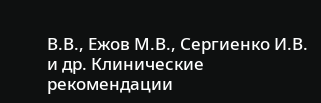В.В., Ежов М.В., Сергиенко И.В. и др. Клинические рекомендации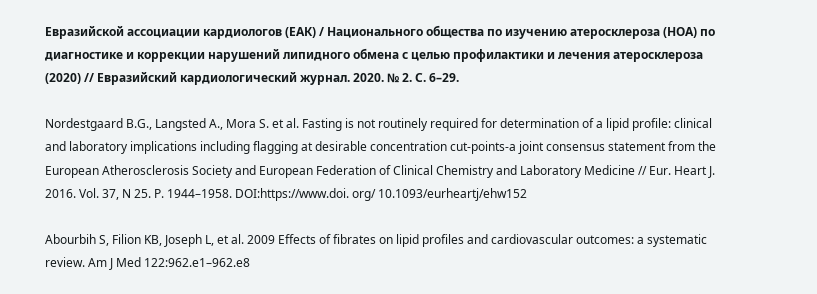Евразийской ассоциации кардиологов (ЕАК) / Национального общества по изучению атеросклероза (НОА) по диагностике и коррекции нарушений липидного обмена с целью профилактики и лечения атеросклероза (2020) // Евразийский кардиологический журнал. 2020. № 2. С. 6–29.

Nordestgaard B.G., Langsted A., Mora S. et al. Fasting is not routinely required for determination of a lipid profile: clinical and laboratory implications including flagging at desirable concentration cut-points-a joint consensus statement from the European Atherosclerosis Society and European Federation of Clinical Chemistry and Laboratory Medicine // Eur. Heart J. 2016. Vol. 37, N 25. P. 1944–1958. DOI:https://www.doi. org/ 10.1093/eurheartj/ehw152

Abourbih S, Filion KB, Joseph L, et al. 2009 Effects of fibrates on lipid profiles and cardiovascular outcomes: a systematic review. Am J Med 122:962.e1–962.e8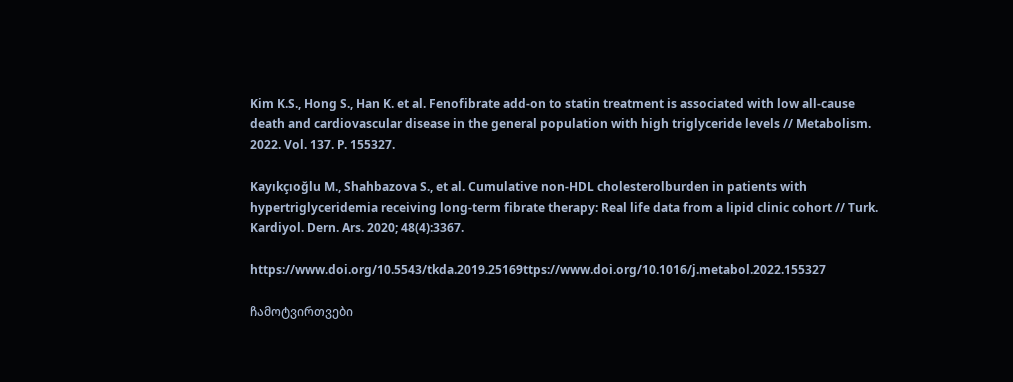Kim K.S., Hong S., Han K. et al. Fenofibrate add-on to statin treatment is associated with low all-cause death and cardiovascular disease in the general population with high triglyceride levels // Metabolism. 2022. Vol. 137. P. 155327.

Kayıkçıoğlu M., Shahbazova S., et al. Cumulative non-HDL cholesterolburden in patients with hypertriglyceridemia receiving long-term fibrate therapy: Real life data from a lipid clinic cohort // Turk. Kardiyol. Dern. Ars. 2020; 48(4):3367.

https://www.doi.org/10.5543/tkda.2019.25169ttps://www.doi.org/10.1016/j.metabol.2022.155327

ჩამოტვირთვები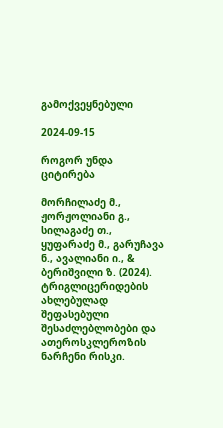გამოქვეყნებული

2024-09-15

როგორ უნდა ციტირება

მორჩილაძე მ., ჟორჟოლიანი გ., სილაგაძე თ., ყუფარაძე მ., გარუჩავა ნ., ავალიანი ი., & ბერიშვილი ზ. (2024). ტრიგლიცერიდების ახლებულად შეფასებული შესაძლებლობები და ათეროსკლეროზის ნარჩენი რისკი.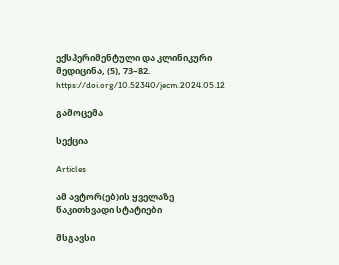ექსპერიმენტული და კლინიკური მედიცინა, (5), 73–82. https://doi.org/10.52340/jecm.2024.05.12

გამოცემა

სექცია

Articles

ამ ავტორ(ებ)ის ყველაზე წაკითხვადი სტატიები

მსგავსი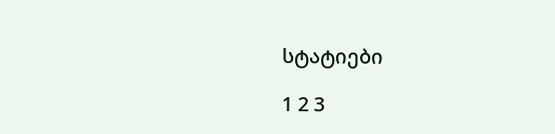სტატიები

1 2 3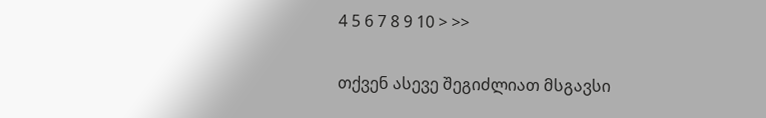4 5 6 7 8 9 10 > >>

თქვენ ასევე შეგიძლიათ მსგავსი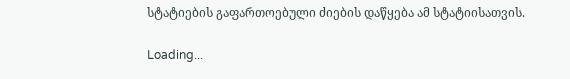სტატიების გაფართოებული ძიების დაწყება ამ სტატიისათვის.

Loading...